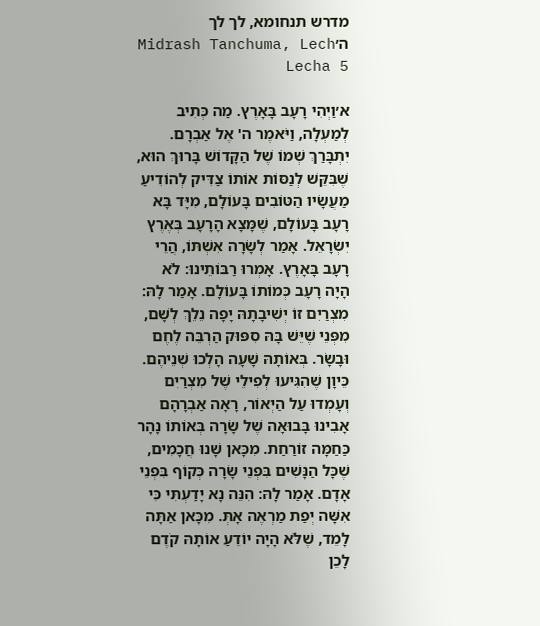מדרש תנחומא, לך לך ה׳Midrash Tanchuma, Lech Lecha 5

א׳וַיְהִי רָעָב בָּאָרֶץ. מַה כְּתִיב לְמַעְלָה, וַיֹּאמֶר ה' אֶל אַבְרָם. יִתְבָּרַךְ שְׁמוֹ שֶׁל הַקָּדוֹשׁ בָּרוּךְ הוּא, שֶׁבִּקֵּשׁ לְנַסּוֹת אוֹתוֹ צַדִּיק לְהוֹדִיעַ מַעֲשָׂיו הַטּוֹבִים בָּעוֹלָם, מִיָּד בָּא רָעָב בָּעוֹלָם, שֶׁמָּצָא הָרָעָב בְּאֶרֶץ יִשְׂרָאֵל. אָמַר לְשָׂרָה אִשְׁתּוֹ, הֲרֵי רָעָב בָּאָרֶץ. אָמְרוּ רַבּוֹתֵינוּ: לֹא הָיָה רָעָב כְּמוֹתוֹ בָּעוֹלָם. אָמַר לָהּ: מִצְרַיִם זוֹ יְשִׁיבָתָהּ יָפָה נֵלֵךְ לְשָׁם, מִפְּנֵי שֶׁיֵּשׁ בָּהּ סִפּוּק הַרְבֵּה לֶחֶם וּבָשָׂר. בְּאוֹתָהּ שָׁעָה הָלְכוּ שְׁנֵיהֶם. כֵּיוָן שֶׁהִגִּיעוּ לְפִילֵי שֶׁל מִצְרַיִם וְעָמְדוּ עַל הַיְאוֹר, רָאָה אַבְרָהָם אָבִינוּ בָּבוּאָה שֶׁל שָׂרָה בְּאוֹתוֹ נָהָר כַּחַמָּה זוֹרַחַת. מִכָּאן שָׁנוּ חֲכָמִים, שֶׁכָּל הַנָּשִׁים בִּפְנֵי שָׂרָה כְּקוֹף בִּפְנֵי אָדָם. אָמַר לָהּ: הִנֵּה נָא יָדַעְתִּי כִּי אִשָּׁה יְפַת מַרְאֶה אָתְּ. מִכָּאן אַתָּה לָמֵד, שֶׁלֹּא הָיָה יוֹדֵעַ אוֹתָהּ קֹדֶם לָכֵן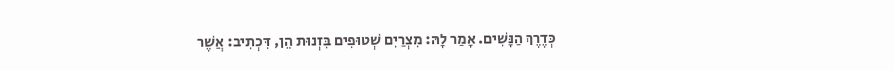כְּדֶרֶךְ הַנָּשִׁים. אָמַר לָהּ: מִצְרַיִם שְׁטוּפִים בִּזְנוּת הֵן, דִּכְתִיב: אֲשֶׁר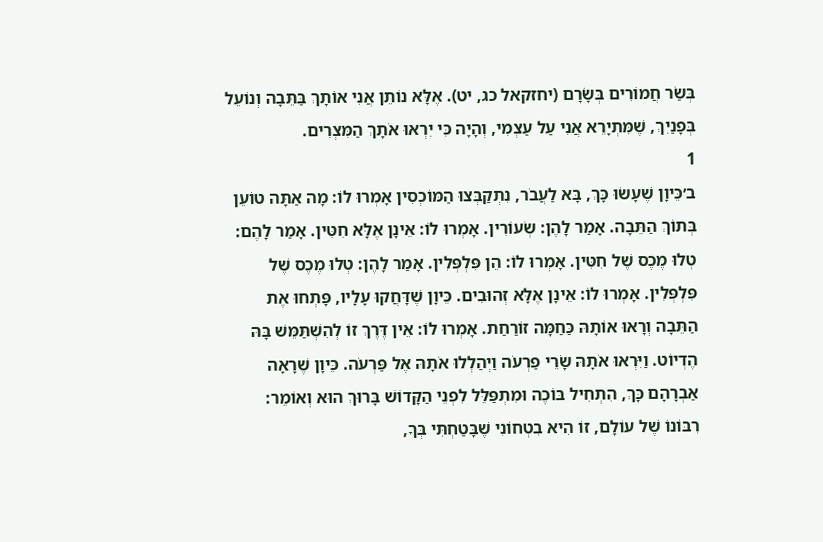בְּשַׂר חֲמוֹרִים בְּשָׂרָם (יחזקאל כג, יט). אֶלָּא נוֹתֵן אֲנִי אוֹתָךְ בַּתֵּבָה וְנוֹעֵל בְּפָנַיִךְ, שֶׁמִּתְיָרֵא אֲנִי עַל עַצְמִי, וְהָיָה כִּי יִרְאוּ אֹתָךְ הַמִּצְרִים.
1
ב׳כֵּיוָן שֶׁעָשׂוּ כָּךְ, בָּא לַעֲבֹר, נִתְקַבְּצוּ הַמּוֹכְסִין אָמְרוּ לוֹ: מָה אַתָּה טוֹעֵן בְּתוֹךְ הַתֵּבָה. אָמַר לָהֶן: שְׂעוֹרִין. אָמְרוּ לוֹ: אֵינָן אֶלָּא חִטִּין. אָמַר לָהֶם: טְלוּ מֶכֶס שֶׁל חִטִּין. אָמְרוּ לוֹ: הֵן פִּלְפְּלִין. אָמַר לָהֶן: טְלוּ מֶכֶס שֶׁל פִּלְפְּלִין. אָמְרוּ לוֹ: אֵינָן אֶלָּא זְהוּבִים. כֵּיוָן שֶׁדָּחֲקוּ עָלָיו, פָּתְחוּ אֶת הַתֵּבָה וְרָאוּ אוֹתָהּ כַּחַמָּה זוֹרַחַת. אָמְרוּ לוֹ: אֵין דֶּרֶךְ זוֹ לְהִשְׁתַּמֵּשׁ בָּהּ הֶדְיוֹט. וַיִּרְאוּ אֹתָהּ שָׂרֵי פַרְעֹה וַיְהַלְלוּ אֹתָהּ אֶל פַּרְעֹה. כֵּיוָן שֶׁרָאָה אַבְרָהָם כָּךְ, הִתְחִיל בּוֹכֶה וּמִתְפַּלֵּל לִפְנֵי הַקָּדוֹשׁ בָּרוּךְ הוּא וְאוֹמֵר: רִבּוֹנוֹ שֶׁל עוֹלָם, זוֹ הִיא בִטְחוֹנִי שֶׁבָּטַחְתִּי בְּךָ,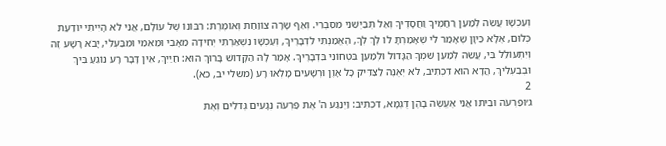וְעַכְשָׁו עֲשֵׂה לְמַעַן רַחֲמֶיךָ וַחֲסָדֶיךָ וְאַל תְּבַיְּשֵׁנִי מִסִּבְרִי. וְאַף שָׂרָה צוֹוַחַת וְאוֹמֶרֶת: רִבּוֹנוֹ שֶׁל עוֹלָם, אֲנִי לֹא הָיִיתִי יוֹדַעַת כְּלוּם, אֶלָּא כֵּיוָן שֶׁאָמַר לִי שֶׁאָמַרְתָּ לוֹ לֶךְ לְךָ, הֶאֱמַנְתִּי לִדְבָרֶיךָ, וְעַכְשָׁו נִשְׁאַרְתִּי יְחִידָה מֵאָבִי וּמֵאִמִּי וּמִבַּעְלִי, יָבֹא רָשָׁע זֶה וְיִתְעוֹלֵל בִּי, עֲשֵׂה לְמַעַן שִׁמְךָ הַגָּדוֹל וּלְמַעַן בִּטְחוֹנִי בִּדְבָרֶיךָ. אָמַר לָהּ הַקָּדוֹשׁ בָּרוּךְ הוּא: חַיַּיִךְ, אֵין דָּבָר רָע נוֹגֵעַ בִּיךְ וּבְבַעְלִיךְ, הֲדָא הוּא דִכְתִיב, לֹא יְאֻנֶּה לַצַּדִּיק כָּל אָוֶן וּרְשָׁעִים מָלְאוּ רָע (משלי יב, כא).
2
ג׳וּפַרְעֹה וּבֵיתוֹ אֲנִי אֶעֱשֶׂה בָהֶן דֻּגְמָא, דִּכְתִיב: וַיְנַגַּע ה' אֶת פַּרְעֹה נְגָעִים גְּדֹלִים וְאֶת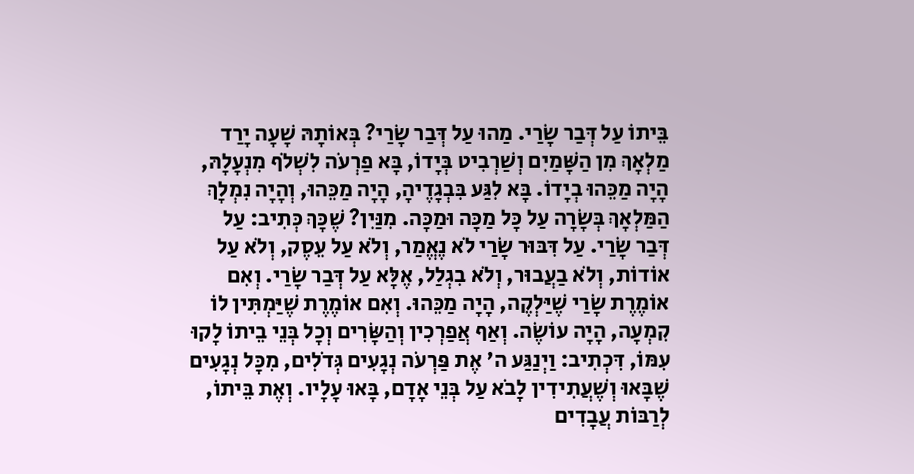בֵּיתוֹ עַל דְּבַר שָׂרַי. מַהוּ עַל דְּבַר שָׂרַי? בְּאוֹתָהּ שָׁעָה יָרַד מַלְאָךְ מִן הַשָּׁמַיִם וְשַׁרְבִיט בְּיָדוֹ, בָּא פַרְעֹה לִשְׁלֹף מִנְעָלָהּ, הָיָה מַכֵּהוּ בְיָדוֹ. בָּא לִגַּע בִּבְגָדֶיהָ, הָיָה מַכֵּהוּ, וְהָיָה נִמְלָךְ הַמַּלְאָךְ בְּשָׂרָה עַל כָּל מַכָּה וּמַכָּה. מִנַּיִן? שֶׁכָּךְ כְּתִיב: עַל דְּבַר שָׂרַי. עַל דִּבּוּר שָׂרַי לֹא נֶאֱמַר, וְלֹא עַל עֵסֶק, וְלֹא עַל אוֹדוֹת, וְלֹא בַעֲבוּר, וְלֹא בִגְלַל, אֶלָּא עַל דְּבַר שָׂרַי. וְאִם אוֹמֶרֶת שָׂרַי שֶׁיַּלְקֶה, הָיָה מַכֵּהוּ. וְאִם אוֹמֶרֶת שֶׁיַּמְתִּין לוֹ קִמְעָה, הָיָה עוֹשֶׂה. וְאַף אֲפַרְכִין וְהַשָּׂרִים וְכָל בְּנֵי בֵיתוֹ לָקוּ עִמּוֹ, דִּכְתִיב: וַיְנַגַּע ה' אֶת פַּרְעֹה נְגָעִים גְּדֹלִים, מִכָּל נְגָעִים שֶׁבָּאוּ וְשֶׁעֲתִידִין לָבֹא עַל בְּנֵי אָדָם, בָּאוּ עָלָיו. וְאֶת בֵּיתוֹ, לְרַבּוֹת עֲבָדִים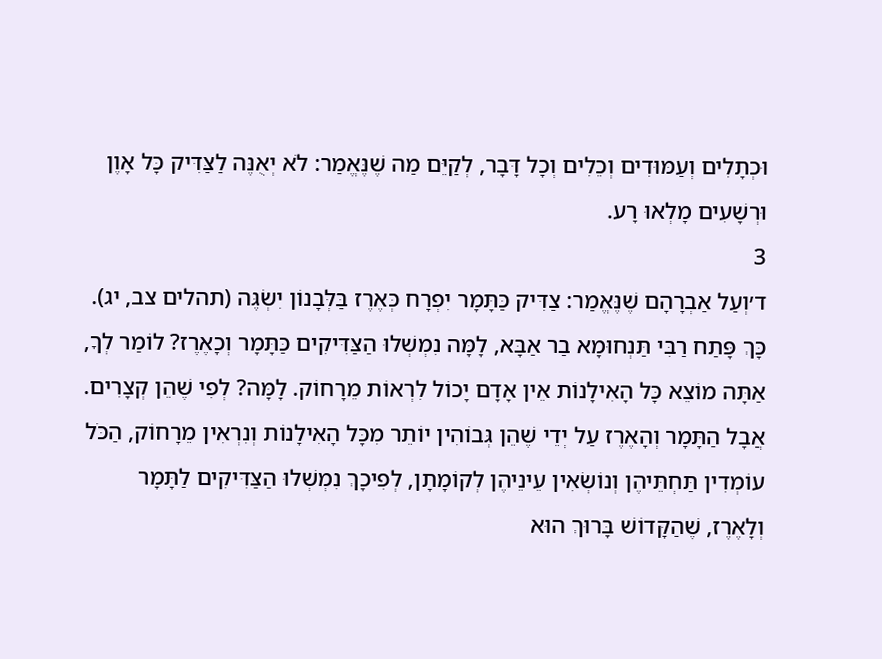וּכְתָלִים וְעַמּוּדִים וְכֵלִים וְכָל דָּבָר, לְקַיֵּם מַה שֶׁנֶּאֱמַר: לֹא יְאֻנֶּה לַצַּדִּיק כָּל אָוֶן וּרְשָׁעִים מָלְאוּ רָע.
3
ד׳וְעַל אַבְרָהָם שֶׁנֶּאֱמַר: צַדִּיק כַּתָּמָר יִפְרָח כְּאֶרֶז בַּלְּבָנוֹן יִשְׂגֶּה (תהלים צב, יג). כָּךְ פָּתַח רַבִּי תַּנְחוּמָא בַר אַבָּא, לָמָּה נִמְשְׁלוּ הַצַּדִּיקִים כַּתָּמָר וְכָאֶרֶז? לוֹמַר לְךָ, אַתָּה מוֹצֵא כָּל הָאִילָנוֹת אֵין אָדָם יָכוֹל לִרְאוֹת מֵרָחוֹק. לָמָּה? לְפִי שֶׁהֵן קְצָרִים. אֲבָל הַתָּמָר וְהָאֶרֶז עַל יְדֵי שֶׁהֵן גְּבוֹהִין יוֹתֵר מִכָּל הָאִילָנוֹת וְנִרְאִין מֵרָחוֹק, הַכֹּל עוֹמְדִין תַּחְתֵּיהֶן וְנוֹשְׂאִין עֵינֵיהֶן לְקוֹמָתָן, לְפִיכָךְ נִמְשְׁלוּ הַצַּדִּיקִים לַתָּמָר וְלָאֶרֶז, שֶׁהַקָּדוֹשׁ בָּרוּךְ הוּא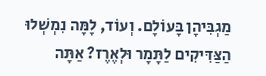מַגְבִּיהָן בָּעוֹלָם. וְעוֹד, לָמָּה נִמְשְׁלוּ הַצַּדִּיקִים לַתָּמָר וּלְאֶרֶז? אַתָּה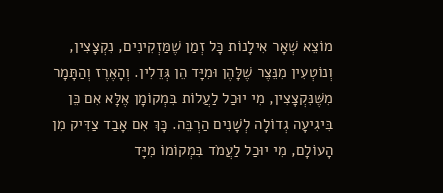מוֹצֵא שְׁאָר אִילָנוֹת כָּל זְמַן שֶׁמַּזְקִינִים, נִקְצָצִין, וְנוֹטְעִין מִנֵּצֶר שֶׁלָּהֶן וּמִיָּד הֵן גְּדֵלִין. וְהָאֶרֶז וְהַתָּמָר מִשֶּׁנִּקְצָצִין, מִי יוּכַל לַעֲלוֹת בִּמְקוֹמָן אֶלָּא אִם כֵּן בִּיגִיעָה גְדוֹלָה לְשָׁנִים הַרְבֵּה. כָּךְ אִם אָבַד צַדִּיק מִן הָעוֹלָם, מִי יוּכַל לַעֲמֹד בִּמְקוֹמוֹ מִיָּד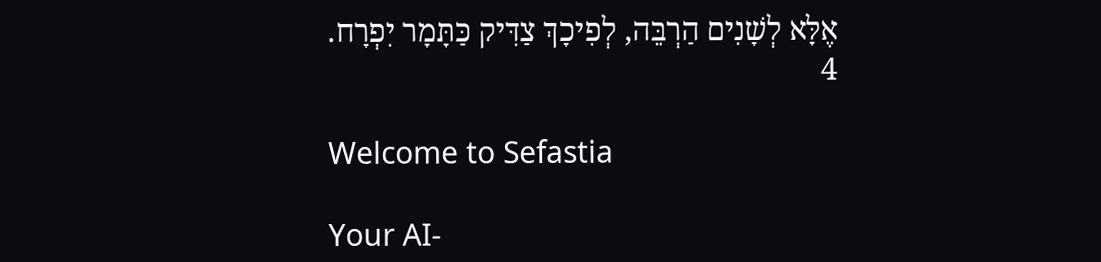אֶלָּא לְשָׁנִים הַרְבֵּה, לְפִיכָךְ צַדִּיק כַּתָּמָר יִפְרָח.
4

Welcome to Sefastia

Your AI-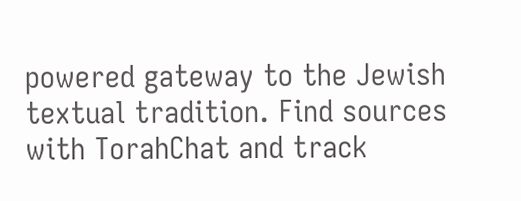powered gateway to the Jewish textual tradition. Find sources with TorahChat and track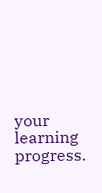your learning progress.